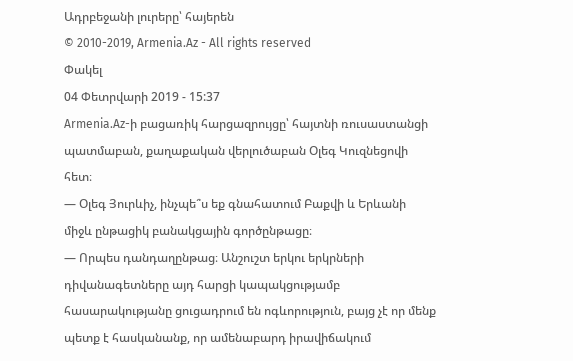Ադրբեջանի լուրերը՝ հայերեն
© 2010-2019, Armenia.Az - All rights reserved
Փակել
04 Փետրվարի 2019 - 15:37
Armenia.Az-ի բացառիկ հարցազրույցը՝ հայտնի ռուսաստանցի պատմաբան, քաղաքական վերլուծաբան Օլեգ Կուզնեցովի հետ։
— Օլեգ Յուրևիչ, ինչպե՞ս եք գնահատում Բաքվի և Երևանի միջև ընթացիկ բանակցային գործընթացը։
— Որպես դանդաղընթաց։ Անշուշտ երկու երկրների դիվանագետները այդ հարցի կապակցությամբ հասարակությանը ցուցադրում են ոգևորություն, բայց չէ որ մենք պետք է հասկանանք, որ ամենաբարդ իրավիճակում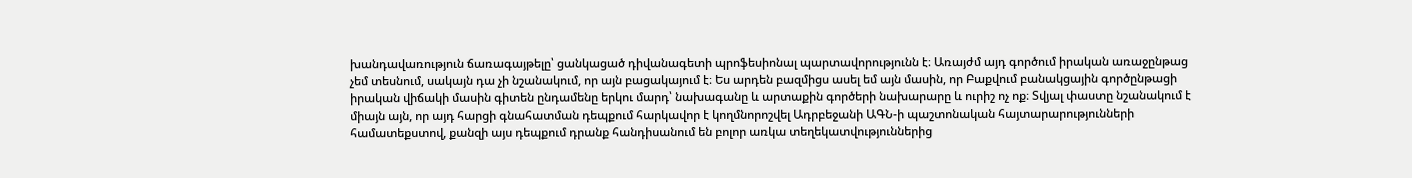խանդավառություն ճառագայթելը՝ ցանկացած դիվանագետի պրոֆեսիոնալ պարտավորությունն է։ Առայժմ այդ գործում իրական առաջընթաց չեմ տեսնում, սակայն դա չի նշանակում, որ այն բացակայում է։ Ես արդեն բազմիցս ասել եմ այն մասին, որ Բաքվում բանակցային գործընթացի իրական վիճակի մասին գիտեն ընդամենը երկու մարդ՝ նախագանը և արտաքին գործերի նախարարը և ուրիշ ոչ ոք։ Տվյալ փաստը նշանակում է միայն այն, որ այդ հարցի գնահատման դեպքում հարկավոր է կողմնորոշվել Ադրբեջանի ԱԳՆ-ի պաշտոնական հայտարարությունների համատեքստով, քանզի այս դեպքում դրանք հանդիսանում են բոլոր առկա տեղեկատվություններից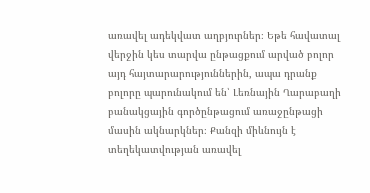առավել ադեկվատ աղբյուրներ։ Եթե հավատալ վերջին կես տարվա ընթացքում արված բոլոր այդ հայտարարություններին, ապա դրանք բոլորը պարունակում են՝ Լեռնային Ղարաբաղի բանակցային գործընթացում առաջընթացի մասին ակնարկներ։ Քանզի միևնույն է տեղեկատվության առավել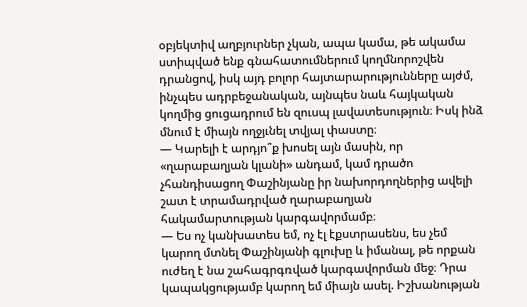օբյեկտիվ աղբյուրներ չկան, ապա կամա, թե ակամա ստիպված ենք գնահատումներում կողմնորոշվեն դրանցով, իսկ այդ բոլոր հայտարարությունները այժմ, ինչպես ադրբեջանական, այնպես նաև հայկական կողմից ցուցադրում են զուսպ լավատեսություն։ Իսկ ինձ մնում է միայն ողջյւնել տվյալ փաստը։
— Կարելի է արդյո՞ք խոսել այն մասին, որ «ղարաբաղյան կլանի» անդամ, կամ դրածո չհանդիսացող Փաշինյանը իր նախորդողներից ավելի շատ է տրամադրված ղարաբաղյան հակամարտության կարգավորմամբ։
— Ես ոչ կանխատես եմ, ոչ էլ էքստրասենս, ես չեմ կարող մտնել Փաշինյանի գլուխը և իմանալ, թե որքան ուժեղ է նա շահագրգռված կարգավորման մեջ։ Դրա կապակցությամբ կարող եմ միայն ասել. Իշխանության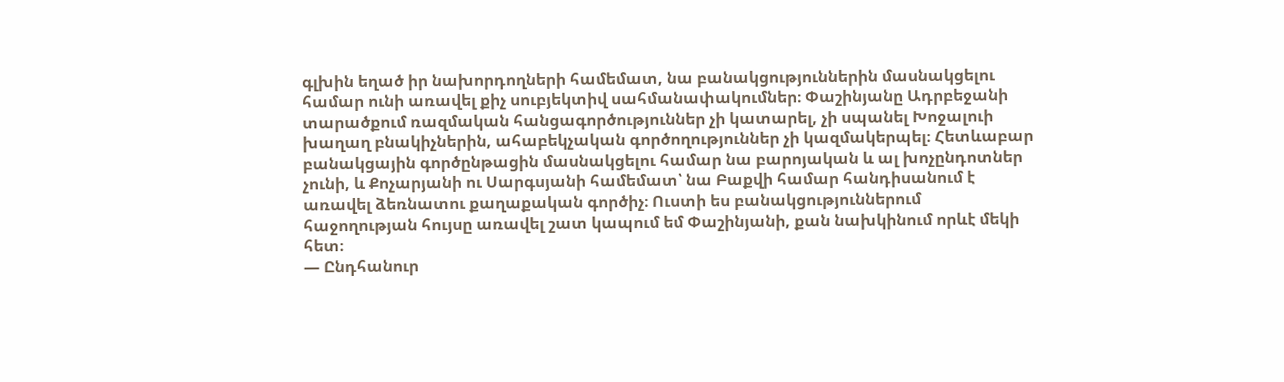գլխին եղած իր նախորդողների համեմատ, նա բանակցություններին մասնակցելու համար ունի առավել քիչ սուբյեկտիվ սահմանափակումներ։ Փաշինյանը Ադրբեջանի տարածքում ռազմական հանցագործություններ չի կատարել, չի սպանել Խոջալուի խաղաղ բնակիչներին, ահաբեկչական գործողություններ չի կազմակերպել։ Հետևաբար բանակցային գործընթացին մասնակցելու համար նա բարոյական և ալ խոչընդոտներ չունի, և Քոչարյանի ու Սարգսյանի համեմատ՝ նա Բաքվի համար հանդիսանում է առավել ձեռնատու քաղաքական գործիչ։ Ուստի ես բանակցություններում հաջողության հույսը առավել շատ կապում եմ Փաշինյանի, քան նախկինում որևէ մեկի հետ։
— Ընդհանուր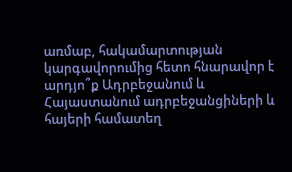առմաբ, հակամարտության կարգավորումից հետո հնարավոր է արդյո՞ք Ադրբեջանում և Հայաստանում ադրբեջանցիների և հայերի համատեղ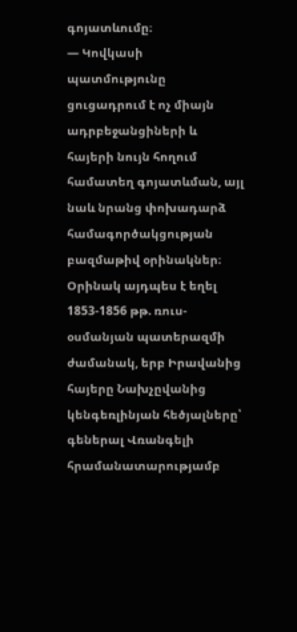գոյատևումը։
— Կովկասի պատմությունը ցուցադրում է ոչ միայն ադրբեջանցիների և հայերի նույն հողում համատեղ գոյատևման, այլ նաև նրանց փոխադարձ համագործակցության բազմաթիվ օրինակներ։ Օրինակ այդպես է եղել 1853-1856 թթ. ռուս-օսմանյան պատերազմի ժամանակ, երբ Իրավանից հայերը Նախչըվանից կենգեռլինյան հեծյալները՝ գեներալ Վռանգելի հրամանատարությամբ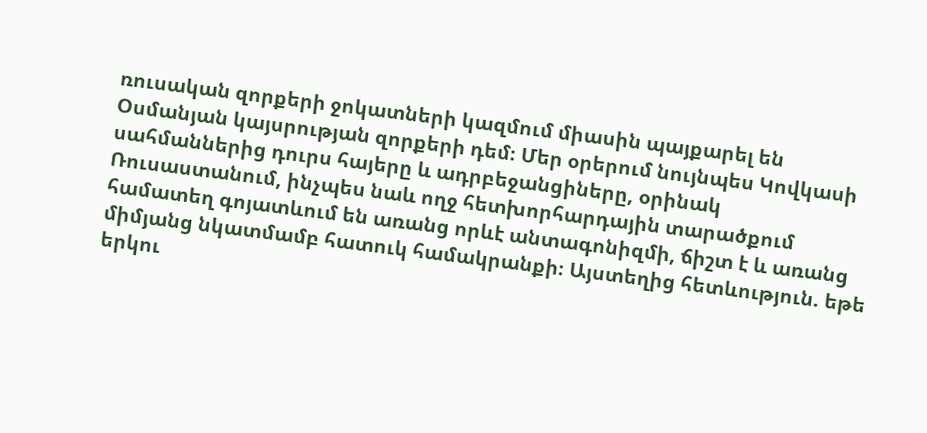ռուսական զորքերի ջոկատների կազմում միասին պայքարել են Օսմանյան կայսրության զորքերի դեմ։ Մեր օրերում նույնպես Կովկասի սահմաններից դուրս հայերը և ադրբեջանցիները, օրինակ Ռուսաստանում, ինչպես նաև ողջ հետխորհարդային տարածքում համատեղ գոյատևում են առանց որևէ անտագոնիզմի, ճիշտ է և առանց միմյանց նկատմամբ հատուկ համակրանքի։ Այստեղից հետևություն. եթե երկու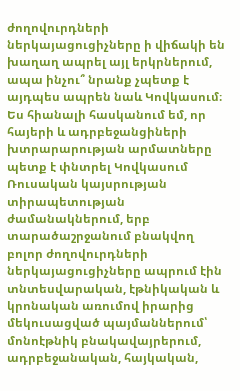ժողովուրդների ներկայացուցիչները ի վիճակի են խաղաղ ապրել այլ երկրներում, ապա ինչու՞ նրանք չպետք է այդպես ապրեն նաև Կովկասում։
Ես հիանալի հասկանում եմ, որ հայերի և ադրբեջանցիների խտրարարության արմատները պետք է փնտրել Կովկասում Ռուսական կայսրության տիրապետության ժամանակներում, երբ տարածաշրջանում բնակվող բոլոր ժողովուրդների ներկայացուցիչները ապրում էին տնտեսվարական, էթնիկական և կրոնական առումով իրարից մեկուսացված պայմաններում՝ մոնոէթնիկ բնակավայրերում, ադրբեջանական, հայկական,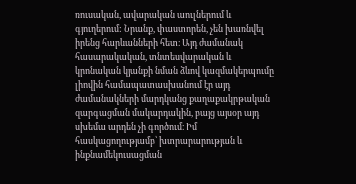ռուսական, ավարական աուլներում և գյուղերում: Նրանք, փաստորեն, չեն խառնվել իրենց հարևանների հետ։ Այդ ժամանակ հասարակական, տնտեսվարական և կրոնական կյանքի նման ձևով կազմակերպումը լիովին համապատասխանում էր այդ ժամանակների մարդկանց քաղաքակրթական զարգացման մակարդակին, բայց այսօր այդ սխեմա արդեն չի գործում։ Իմ հասկացողությամբ՝ խտրարարության և ինքնամեկուսացման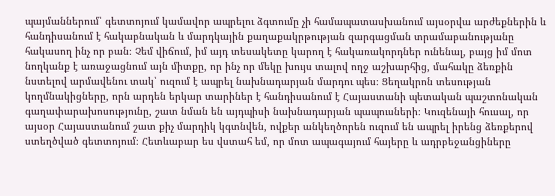պայմաններում՝ գետտոյում կամավոր ապրելու ձգտումը չի համապատասխանում այսօրվա արժեքներին և հանդիսանում է հակաբնական և մարդկային քաղաքակրթության զարգացման տրամաբանությանը հակասող ինչ որ բան։ Չեմ վիճում, իմ այդ տեսակետը կարող է հակառակորդներ ունենալ, բայց իմ մոտ նողկանք է առաջացնում այն միտքը, որ ինչ որ մեկը խույս տալով ողջ աշխարհից, մահակը ձեռքին նստելով արմավենու տակ՝ ուզում է ապրել նախնադարյան մարդու պես։ Ցեղակրոն տեսության կողմնակիցները, որն արդեն երկար տարիներ է հանդիսանում է Հայաստանի պետական պաշտոնական գաղափարախոսությունը, շատ նման են այդպիսի նախնադարյան պապուսների։ Կուզենայի հուսալ, որ այսօր Հայաստանում շատ քիչ մարդիկ կգտնվեն, ովքեր անկեղծորեն ուզում են ապրել իրենց ձեռքերով ստեղծված գետտոյում։ Հետևաբար ես վստահ եմ, որ մոտ ապագայում հայերը և ադրբեջանցիները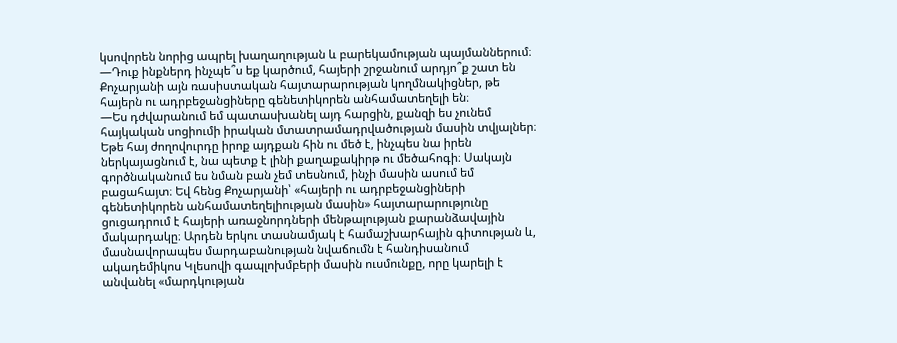կսովորեն նորից ապրել խաղաղության և բարեկամության պայմաններում։
—Դուք ինքներդ ինչպե՞ս եք կարծում, հայերի շրջանում արդյո՞ք շատ են Քոչարյանի այն ռասիստական հայտարարության կողմնակիցներ, թե հայերն ու ադրբեջանցիները գենետիկորեն անհամատեղելի են։
—Ես դժվարանում եմ պատասխանել այդ հարցին, քանզի ես չունեմ հայկական սոցիումի իրական մտատրամադրվածության մասին տվյալներ։ Եթե հայ ժողովուրդը իրոք այդքան հին ու մեծ է, ինչպես նա իրեն ներկայացնում է, նա պետք է լինի քաղաքակիրթ ու մեծահոգի։ Սակայն գործնականում ես նման բան չեմ տեսնում, ինչի մասին ասում եմ բացահայտ։ Եվ հենց Քոչարյանի՝ «հայերի ու ադրբեջանցիների գենետիկորեն անհամատեղելիության մասին» հայտարարությունը ցուցադրում է հայերի առաջնորդների մենթալության քարանձավային մակարդակը։ Արդեն երկու տասնամյակ է համաշխարհային գիտության և, մասնավորապես մարդաբանության նվաճումն է հանդիսանում ակադեմիկոս Կլեսովի գապլոխմբերի մասին ուսմունքը, որը կարելի է անվանել «մարդկության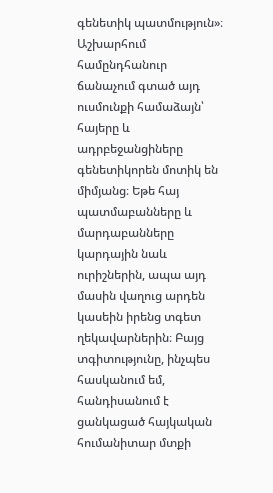գենետիկ պատմություն»։ Աշխարհում համընդհանուր ճանաչում գտած այդ ուսմունքի համաձայն՝ հայերը և ադրբեջանցիները գենետիկորեն մոտիկ են միմյանց։ Եթե հայ պատմաբանները և մարդաբանները կարդային նաև ուրիշներին, ապա այդ մասին վաղուց արդեն կասեին իրենց տգետ ղեկավարներին։ Բայց տգիտությունը, ինչպես հասկանում եմ, հանդիսանում է ցանկացած հայկական հումանիտար մտքի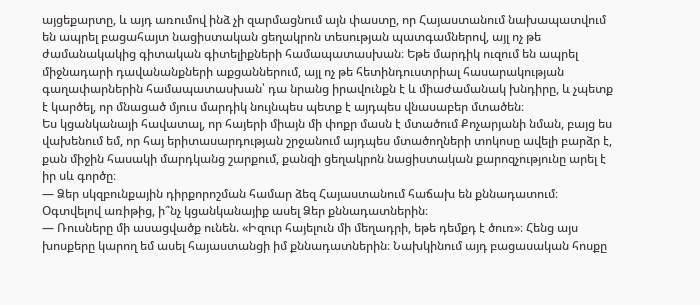այցեքարտը, և այդ առումով ինձ չի զարմացնում այն փաստը, որ Հայաստանում նախապատվում են ապրել բացահայտ նացիստական ցեղակրոն տեսության պատգամներով, այլ ոչ թե ժամանակակից գիտական գիտելիքների համապատասխան։ Եթե մարդիկ ուզում են ապրել միջնադարի դավանանքների աքցաններում, այլ ոչ թե հետինդուստրիալ հասարակության գաղափարներին համապատասխան՝ դա նրանց իրավունքն է և միաժամանակ խնդիրը, և չպետք է կարծել, որ մնացած մյուս մարդիկ նույնպես պետք է այդպես վնասաբեր մտածեն։
Ես կցանկանայի հավատալ, որ հայերի միայն մի փոքր մասն է մտածում Քոչարյանի նման, բայց ես վախենում եմ, որ հայ երիտասարդության շրջանում այդպես մտածողների տոկոսը ավելի բարձր է, քան միջին հասակի մարդկանց շարքում, քանզի ցեղակրոն նացիստական քարոզչությունը արել է իր սև գործը։
— Ձեր սկզբունքային դիրքորոշման համար ձեզ Հայաստանում հաճախ են քննադատում։ Օգտվելով առիթից, ի՞նչ կցանկանայիք ասել Ձեր քննադատներին։
— Ռուսները մի ասացվածք ունեն. «Իզուր հայելուն մի մեղադրի, եթե դեմքդ է ծուռ»։ Հենց այս խոսքերը կարող եմ ասել հայաստանցի իմ քննադատներին։ Նախկինում այդ բացասական հոսքը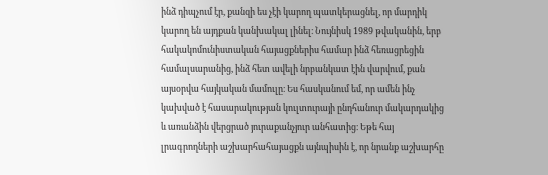ինձ դիպչում էր, քանզի ես չէի կարող պատկերացնել, որ մարդիկ կարող են այդքան կանխակալ լինել։ Նույնիսկ 1989 թվականին, երբ հակակոմունիստական հայացքներիս համար ինձ հեռացրեցին համալսարանից, ինձ հետ ավելի նրբանկատ էին վարվում, քան այսօրվա հայկական մամուլը։ Ես հասկանում եմ, որ ամեն ինչ կախված է հասարակության կուլտուրայի ընդհանուր մակարդակից և առանձին վերցրած յուրաքանչյուր անհատից։ Եթե հայ լրագրողների աշխարհահայացքն այնպիսին է, որ նրանք աշխարհը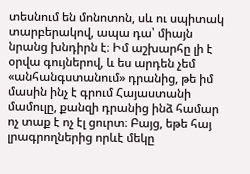տեսնում են մոնոտոն, սև ու սպիտակ տարբերակով, ապա դա՝ միայն նրանց խնդիրն է։ Իմ աշխարհը լի է օրվա գույներով, և ես արդեն չեմ «անհանգստանում» դրանից, թե իմ մասին ինչ է գրում Հայաստանի մամուլը, քանզի դրանից ինձ համար ոչ տաք է ոչ էլ ցուրտ։ Բայց, եթե հայ լրագրողներից որևէ մեկը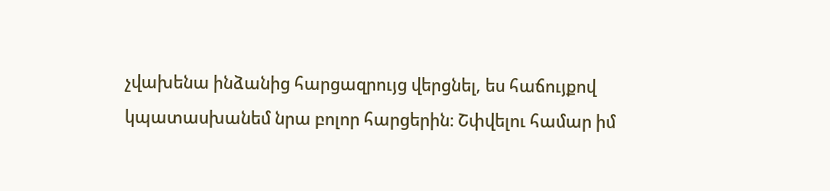չվախենա ինձանից հարցազրույց վերցնել, ես հաճույքով կպատասխանեմ նրա բոլոր հարցերին։ Շփվելու համար իմ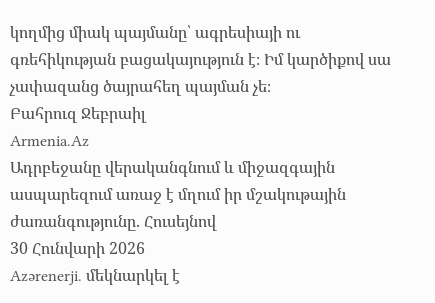կողմից միակ պայմանը՝ ագրեսիայի ու գռեհիկության բացակայություն է։ Իմ կարծիքով սա չափազանց ծայրահեղ պայման չե։
Բահրուզ Ջեբրաիլ
Armenia.Az
Ադրբեջանը վերականգնում և միջազգային ասպարեզում առաջ է մղում իր մշակութային ժառանգությունը. Հուսեյնով
30 Հունվարի 2026
Azərenerji. մեկնարկել է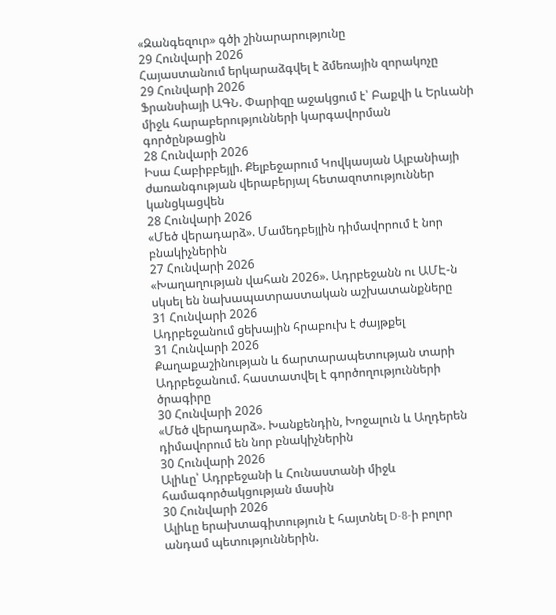«Զանգեզուր» գծի շինարարությունը
29 Հունվարի 2026
Հայաստանում երկարաձգվել է ձմեռային զորակոչը
29 Հունվարի 2026
Ֆրանսիայի ԱԳՆ. Փարիզը աջակցում է՝ Բաքվի և Երևանի միջև հարաբերությունների կարգավորման գործընթացին
28 Հունվարի 2026
Իսա Հաբիբբեյլի. Քելբեջարում Կովկասյան Ալբանիայի ժառանգության վերաբերյալ հետազոտություններ կանցկացվեն
28 Հունվարի 2026
«Մեծ վերադարձ». Մամեդբեյլին դիմավորում է նոր բնակիչներին
27 Հունվարի 2026
«Խաղաղության վահան 2026». Ադրբեջանն ու ԱՄԷ-ն սկսել են նախապատրաստական աշխատանքները
31 Հունվարի 2026
Ադրբեջանում ցեխային հրաբուխ է ժայթքել
31 Հունվարի 2026
Քաղաքաշինության և ճարտարապետության տարի Ադրբեջանում. հաստատվել է գործողությունների ծրագիրը
30 Հունվարի 2026
«Մեծ վերադարձ». Խանքենդին, Խոջալուն և Աղդերեն դիմավորում են նոր բնակիչներին
30 Հունվարի 2026
Ալիևը՝ Ադրբեջանի և Հունաստանի միջև համագործակցության մասին
30 Հունվարի 2026
Ալիևը երախտագիտություն է հայտնել D-8-ի բոլոր անդամ պետություններին.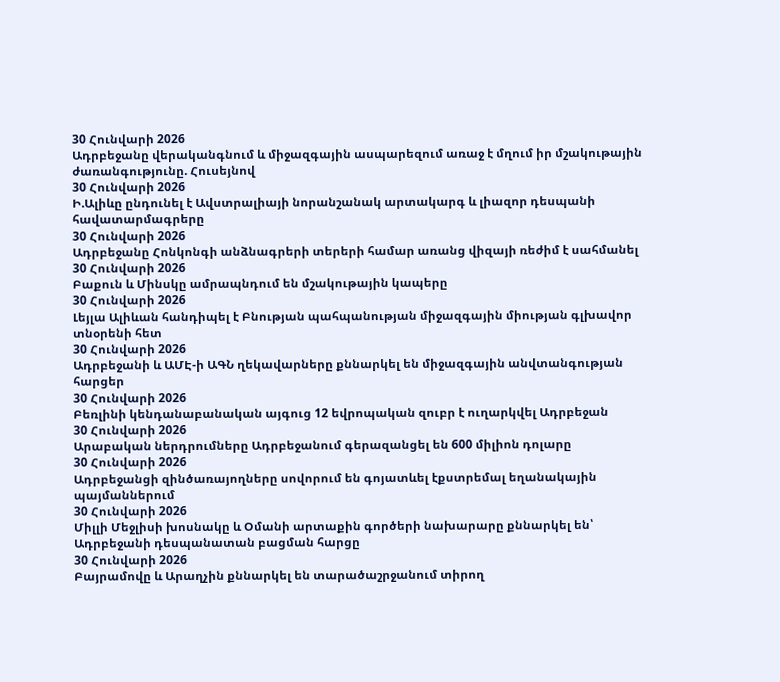30 Հունվարի 2026
Ադրբեջանը վերականգնում և միջազգային ասպարեզում առաջ է մղում իր մշակութային ժառանգությունը. Հուսեյնով
30 Հունվարի 2026
Ի.Ալիևը ընդունել է Ավստրալիայի նորանշանակ արտակարգ և լիազոր դեսպանի հավատարմագրերը
30 Հունվարի 2026
Ադրբեջանը Հոնկոնգի անձնագրերի տերերի համար առանց վիզայի ռեժիմ է սահմանել
30 Հունվարի 2026
Բաքուն և Մինսկը ամրապնդում են մշակութային կապերը
30 Հունվարի 2026
Լեյլա Ալիևան հանդիպել է Բնության պահպանության միջազգային միության գլխավոր տնօրենի հետ
30 Հունվարի 2026
Ադրբեջանի և ԱՄԷ-ի ԱԳՆ ղեկավարները քննարկել են միջազգային անվտանգության հարցեր
30 Հունվարի 2026
Բեռլինի կենդանաբանական այգուց 12 եվրոպական զուբր է ուղարկվել Ադրբեջան
30 Հունվարի 2026
Արաբական ներդրումները Ադրբեջանում գերազանցել են 600 միլիոն դոլարը
30 Հունվարի 2026
Ադրբեջանցի զինծառայողները սովորում են գոյատևել էքստրեմալ եղանակային պայմաններում
30 Հունվարի 2026
Միլլի Մեջլիսի խոսնակը և Օմանի արտաքին գործերի նախարարը քննարկել են՝ Ադրբեջանի դեսպանատան բացման հարցը
30 Հունվարի 2026
Բայրամովը և Արաղչին քննարկել են տարածաշրջանում տիրող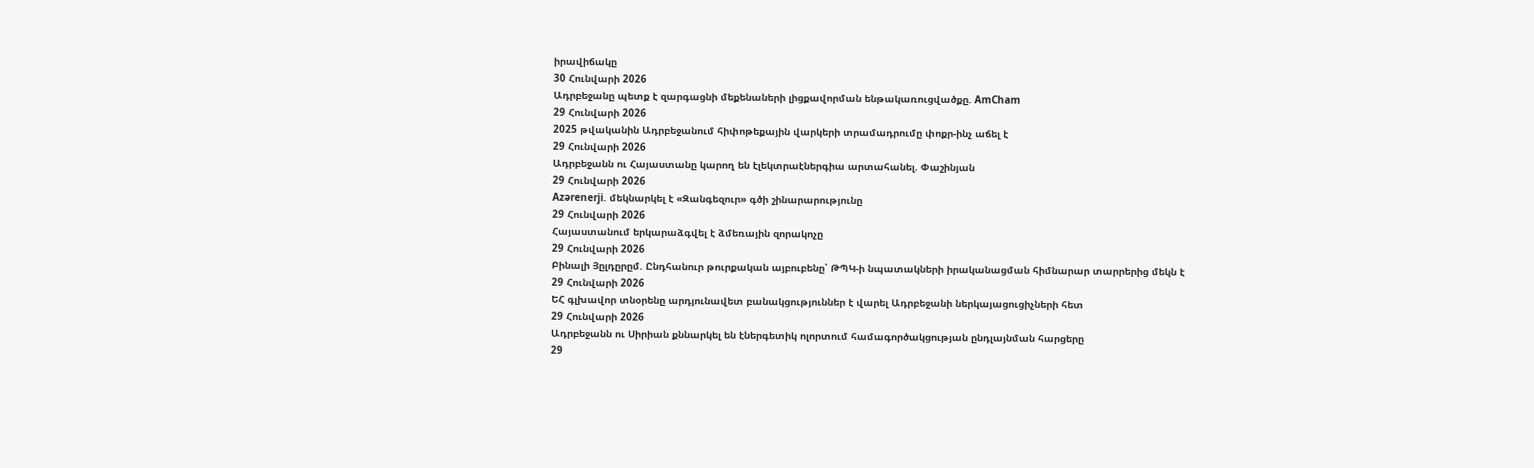իրավիճակը
30 Հունվարի 2026
Ադրբեջանը պետք է զարգացնի մեքենաների լիցքավորման ենթակառուցվածքը. AmCham
29 Հունվարի 2026
2025 թվականին Ադրբեջանում հիփոթեքային վարկերի տրամադրումը փոքր-ինչ աճել է
29 Հունվարի 2026
Ադրբեջանն ու Հայաստանը կարող են էլեկտրաէներգիա արտահանել. Փաշինյան
29 Հունվարի 2026
Azərenerji. մեկնարկել է «Զանգեզուր» գծի շինարարությունը
29 Հունվարի 2026
Հայաստանում երկարաձգվել է ձմեռային զորակոչը
29 Հունվարի 2026
Բինալի Յըլդըրըմ. Ընդհանուր թուրքական այբուբենը՝ ԹՊԿ-ի նպատակների իրականացման հիմնարար տարրերից մեկն է
29 Հունվարի 2026
ԵՀ գլխավոր տնօրենը արդյունավետ բանակցություններ է վարել Ադրբեջանի ներկայացուցիչների հետ
29 Հունվարի 2026
Ադրբեջանն ու Սիրիան քննարկել են էներգետիկ ոլորտում համագործակցության ընդլայնման հարցերը
29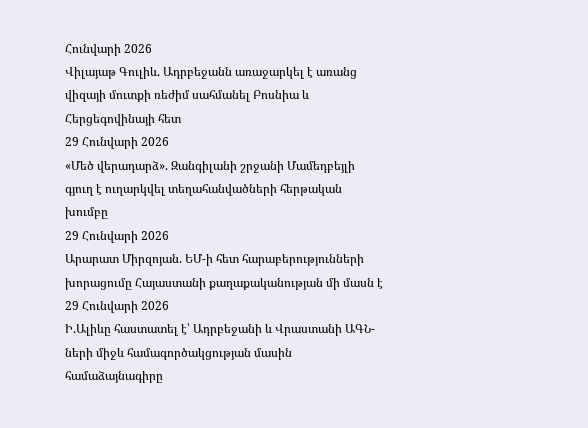Հունվարի 2026
Վիլայաթ Գուլիև. Ադրբեջանն առաջարկել է առանց վիզայի մուտքի ռեժիմ սահմանել Բոսնիա և Հերցեգովինայի հետ
29 Հունվարի 2026
«Մեծ վերադարձ». Զանգիլանի շրջանի Մամեդբեյլի գյուղ է ուղարկվել տեղահանվածների հերթական խումբը
29 Հունվարի 2026
Արարատ Միրզոյան. ԵՄ-ի հետ հարաբերությունների խորացումը Հայաստանի քաղաքականության մի մասն է
29 Հունվարի 2026
Ի.Ալիևը հաստատել է՝ Ադրբեջանի և Վրաստանի ԱԳՆ-ների միջև համագործակցության մասին համաձայնագիրը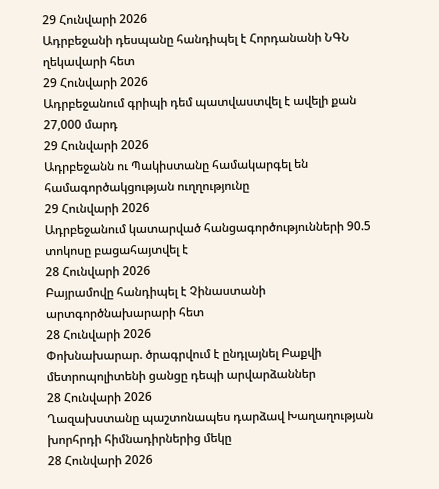29 Հունվարի 2026
Ադրբեջանի դեսպանը հանդիպել է Հորդանանի ՆԳՆ ղեկավարի հետ
29 Հունվարի 2026
Ադրբեջանում գրիպի դեմ պատվաստվել է ավելի քան 27,000 մարդ
29 Հունվարի 2026
Ադրբեջանն ու Պակիստանը համակարգել են համագործակցության ուղղությունը
29 Հունվարի 2026
Ադրբեջանում կատարված հանցագործությունների 90.5 տոկոսը բացահայտվել է
28 Հունվարի 2026
Բայրամովը հանդիպել է Չինաստանի արտգործնախարարի հետ
28 Հունվարի 2026
Փոխնախարար. ծրագրվում է ընդլայնել Բաքվի մետրոպոլիտենի ցանցը դեպի արվարձաններ
28 Հունվարի 2026
Ղազախստանը պաշտոնապես դարձավ Խաղաղության խորհրդի հիմնադիրներից մեկը
28 Հունվարի 2026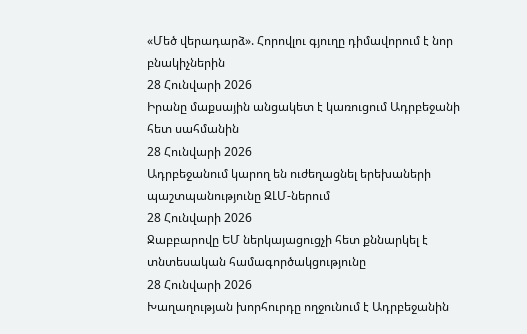«Մեծ վերադարձ». Հորովլու գյուղը դիմավորում է նոր բնակիչներին
28 Հունվարի 2026
Իրանը մաքսային անցակետ է կառուցում Ադրբեջանի հետ սահմանին
28 Հունվարի 2026
Ադրբեջանում կարող են ուժեղացնել երեխաների պաշտպանությունը ԶԼՄ-ներում
28 Հունվարի 2026
Ջաբբարովը ԵՄ ներկայացուցչի հետ քննարկել է տնտեսական համագործակցությունը
28 Հունվարի 2026
Խաղաղության խորհուրդը ողջունում է Ադրբեջանին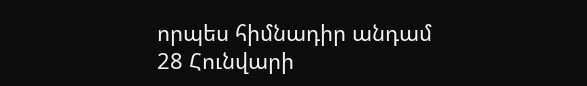որպես հիմնադիր անդամ
28 Հունվարի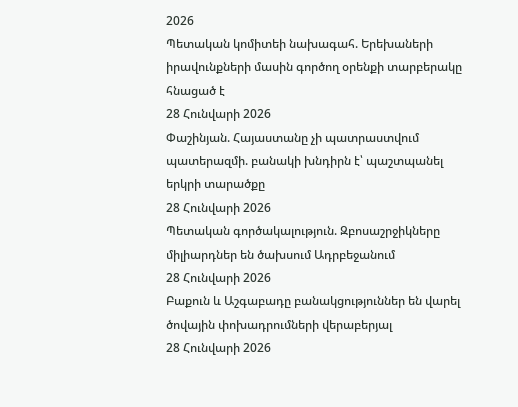2026
Պետական կոմիտեի նախագահ. Երեխաների իրավունքների մասին գործող օրենքի տարբերակը հնացած է
28 Հունվարի 2026
Փաշինյան. Հայաստանը չի պատրաստվում պատերազմի. բանակի խնդիրն է՝ պաշտպանել երկրի տարածքը
28 Հունվարի 2026
Պետական գործակալություն. Զբոսաշրջիկները միլիարդներ են ծախսում Ադրբեջանում
28 Հունվարի 2026
Բաքուն և Աշգաբադը բանակցություններ են վարել ծովային փոխադրումների վերաբերյալ
28 Հունվարի 2026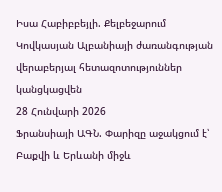Իսա Հաբիբբեյլի. Քելբեջարում Կովկասյան Ալբանիայի ժառանգության վերաբերյալ հետազոտություններ կանցկացվեն
28 Հունվարի 2026
Ֆրանսիայի ԱԳՆ. Փարիզը աջակցում է՝ Բաքվի և Երևանի միջև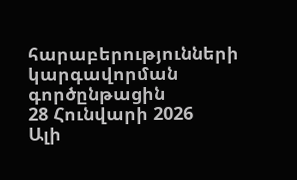հարաբերությունների կարգավորման գործընթացին
28 Հունվարի 2026
Ալի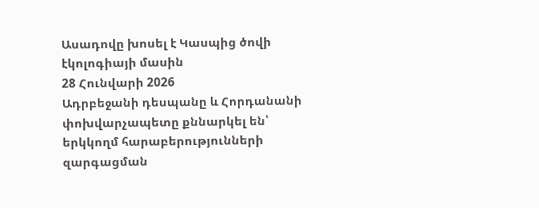Ասադովը խոսել է Կասպից ծովի էկոլոգիայի մասին
28 Հունվարի 2026
Ադրբեջանի դեսպանը և Հորդանանի փոխվարչապետը քննարկել են՝ երկկողմ հարաբերությունների զարգացման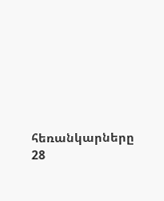հեռանկարները
28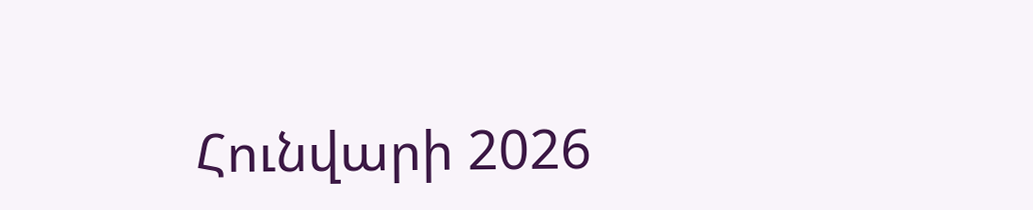Հունվարի 2026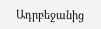Ադրբեջանից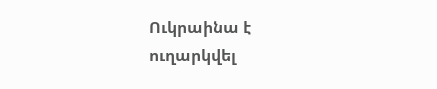Ուկրաինա է ուղարկվել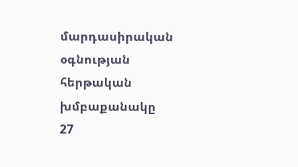մարդասիրական օգնության հերթական խմբաքանակը
27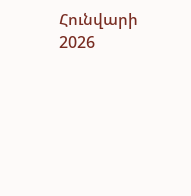Հունվարի 2026